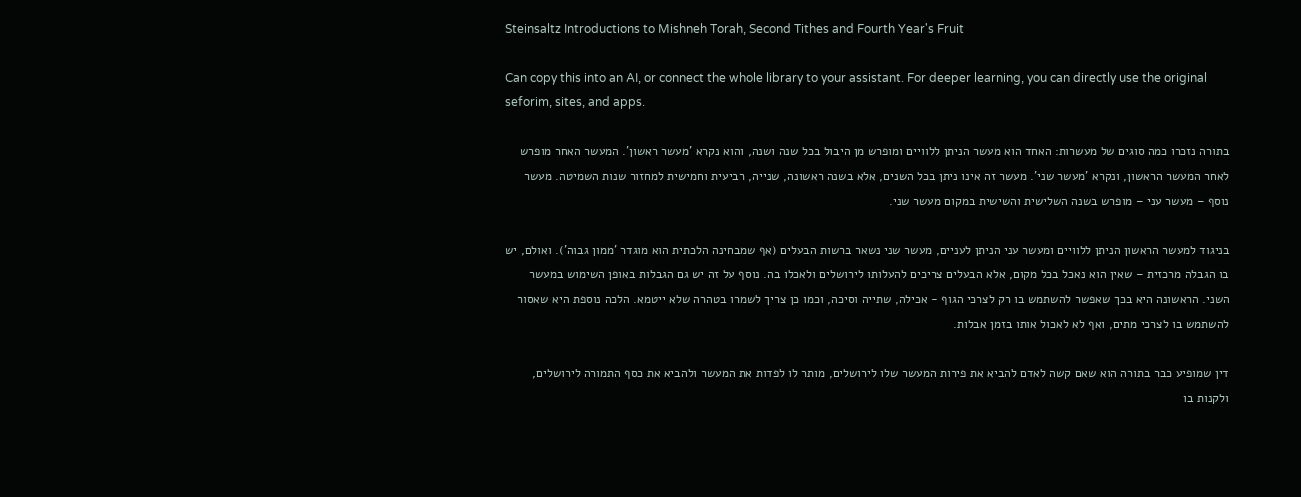Steinsaltz Introductions to Mishneh Torah, Second Tithes and Fourth Year's Fruit

Can copy this into an AI, or connect the whole library to your assistant. For deeper learning, you can directly use the original seforim, sites, and apps.

בתורה נזכרו כמה סוגים של מעשרות: האחד הוא מעשר הניתן ללוויים ומופרש מן היבול בכל שנה ושנה, והוא נקרא 'מעשר ראשון'. המעשר האחר מופרש לאחר המעשר הראשון, ונקרא 'מעשר שני'. מעשר זה אינו ניתן בכל השנים, אלא בשנה ראשונה, שנייה, רביעית וחמישית למחזור שנות השמיטה. מעשר נוסף – מעשר עני – מופרש בשנה השלישית והשישית במקום מעשר שני.

בניגוד למעשר הראשון הניתן ללוויים ומעשר עני הניתן לעניים, מעשר שני נשאר ברשות הבעלים (אף שמבחינה הלכתית הוא מוגדר 'ממון גבוה'). ואולם, יש בו הגבלה מרכזית – שאין הוא נאכל בכל מקום, אלא הבעלים צריכים להעלותו לירושלים ולאכלו בה. נוסף על זה יש גם הגבלות באופן השימוש במעשר השני. הראשונה היא בכך שאפשר להשתמש בו רק לצרכי הגוף - אכילה, שתייה וסיכה, וכמו כן צריך לשמרו בטהרה שלא ייטמא. הלכה נוספת היא שאסור להשתמש בו לצרכי מתים, ואף לא לאכול אותו בזמן אבלות.

דין שמופיע כבר בתורה הוא שאם קשה לאדם להביא את פירות המעשר שלו לירושלים, מותר לו לפדות את המעשר ולהביא את כסף התמורה לירושלים, ולקנות בו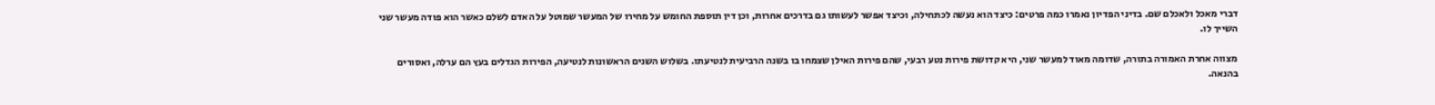דברי מאכל ולאכלם שם. בדיני הפדיון נאמרו כמה פרטים: כיצד הוא נעשה לכתחילה, וכיצד אפשר לעשותו גם בדרכים אחרות, וכן דין תוספת החומש על מחירו של המעשר שמוטל על האדם לשלם כאשר הוא פודה מעשר שני השייך לו.

מצווה אחרת האמורה בתורה, שדומה מאוד למעשר שני, היא קדושת פירות נטע רבעי, שהם פירות האילן שצמחו בו בשנה הרביעית לנטיעתו. בשלוש השנים הראשונות לנטיעה, הפירות הגדלים בעץ הם ערלה, ואסורים בהנאה.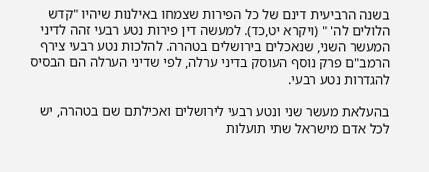בשנה הרביעית דינם של כל הפירות שצמחו באילנות שיהיו "קֹדש הלולים לה' " (ויקרא יט,כד). למעשה דין פירות נטע רבעי זהה לדיני המעשר השני, שנאכלים בירושלים בטהרה. להלכות נטע רבעי צירף הרמב"ם פרק נוסף העוסק בדיני ערלה, לפי שדיני הערלה הם הבסיס להגדרות נטע רבעי.

בהעלאת מעשר שני ונטע רבעי לירושלים ואכילתם שם בטהרה, יש לכל אדם מישראל שתי תועלות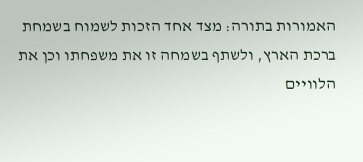האמורות בתורה: מצד אחד הזכות לשמוח בשמחת ברכת הארץ, ולשתף בשמחה זו את משפחתו וכן את הלוויים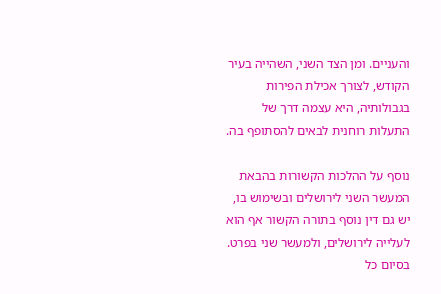והעניים. ומן הצד השני, השהייה בעיר הקודש, לצורך אכילת הפירות בגבולותיה, היא עצמה דרך של התעלות רוחנית לבאים להסתופף בה.

נוסף על ההלכות הקשורות בהבאת המעשר השני לירושלים ובשימוש בו, יש גם דין נוסף בתורה הקשור אף הוא לעלייה לירושלים, ולמעשר שני בפרט. בסיום כל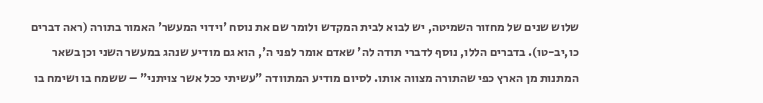שלוש שנים של מחזור השמיטה, יש לבוא לבית המקדש ולומר שם את נוסח 'וידוי המעשר' האמור בתורה (ראה דברים כו,יב-טו). בדברים הללו, נוסף לדברי תודה לה' שאדם אומר לפני ה', הוא גם מודיע שנהג במעשר השני וכן בשאר המתנות מן הארץ כפי שהתורה מצווה אותו. לסיום מודיע המתוודה "עשיתי ככל אשר צויתני" – ששמח בו ושימח בו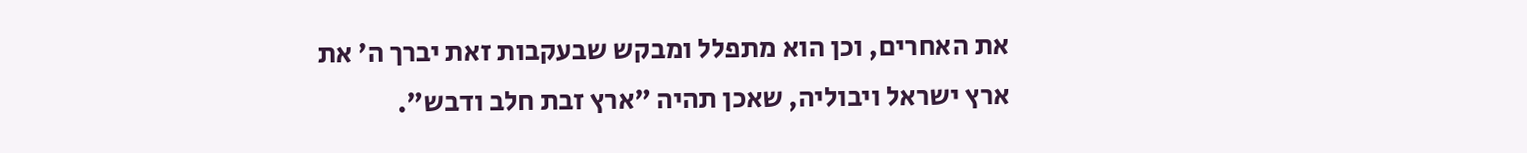את האחרים, וכן הוא מתפלל ומבקש שבעקבות זאת יברך ה' את ארץ ישראל ויבוליה, שאכן תהיה "ארץ זבת חלב ודבש".